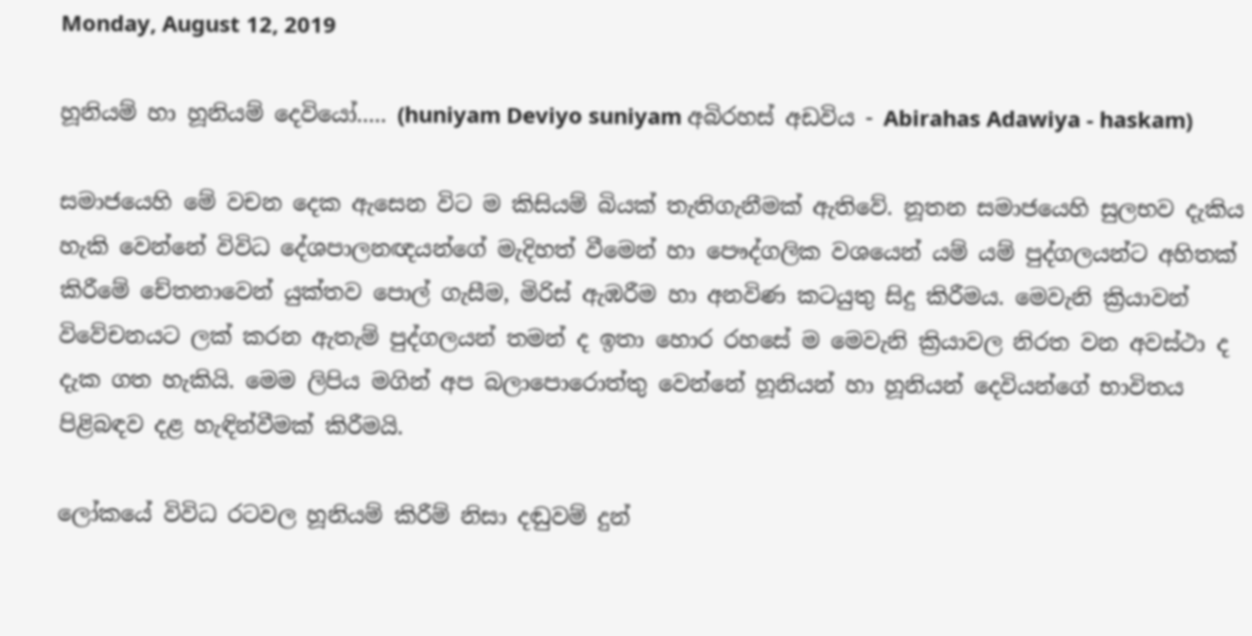Monday, August 12, 2019

හූනියම් හා හූනියම් දෙවියෝ..... (huniyam Deviyo suniyam අබිරහස් අඩවිය - Abirahas Adawiya - haskam)

සමාජයෙහි මේ වචන දෙක ඇසෙන විට ම කිසියම් බියක් තැතිගැනීමක් ඇතිවේ. නූතන සමාජයෙහි සුලභව දැකිය හැකි වෙන්නේ විවිධ දේශපාලනඥයන්ගේ මැදිහත් වීමෙන් හා පෞද්ගලික වශයෙන් යම් යම් පුද්ගලයන්ට අහිතක් කිරීමේ චේතනාවෙන් යුක්තව පොල් ගැසීම, මිරිස් ඇඹරීම හා අනවිණ කටයුතු සිදු කිරීමය. මෙවැනි ක්‍රියාවන් විවේචනයට ලක් කරන ඇතැම් පුද්ගලයන් තමන් ද ඉතා හොර රහසේ ම මෙවැනි ක්‍රියාවල නිරත වන අවස්ථා ද දැක ගත හැකියි. මෙම ලිපිය මගින් අප බලාපොරොත්තු වෙන්නේ හූනියන් හා හූනියන් දෙවියන්ගේ භාවිතය පිළිබඳව දළ හැඳින්වීමක් කිරීමයි.

ලෝකයේ විවිධ රටවල හූනියම් කිරීම් නිසා දඬුවම් දුන්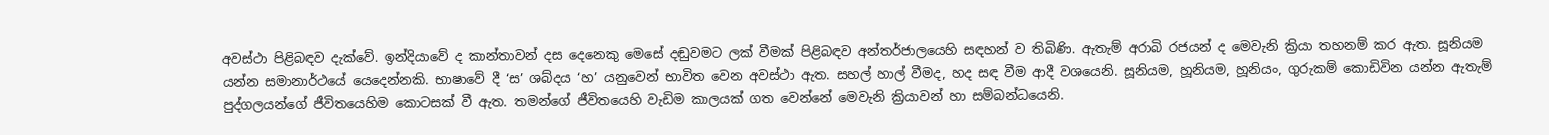අවස්ථා පිළිබඳව දැක්වේ. ඉන්දියාවේ ද කාන්තාවන් දස දෙනෙකු මෙසේ දඬුවමට ලක් වීමක් පිළිබඳව අන්තර්ජාලයෙහි සඳහන් ව තිබිණි. ඇතැම් අරාබි රජයන් ද මෙවැනි ක්‍රියා තහනම් කර ඇත. සූනියම යන්න සමානාර්ථයේ යෙදෙන්නකි. භාෂාවේ දී ‘ස’ ශබ්දය ‘හ’ යනුවෙන් භාවිත වෙන අවස්ථා ඇත. සහල් හාල් වීමද, හද සඳ වීම ආදී වශයෙනි. සූනියම, හූනියම, හූනියං, ගුරුකම් කොඩිවින යන්න ඇතැම් පුද්ගලයන්ගේ ජීවිතයෙහිම කොටසක් වී ඇත. තමන්ගේ ජීවිතයෙහි වැඩිම කාලයක් ගත වෙන්නේ මෙවැනි ක්‍රියාවන් හා සම්බන්ධයෙනි.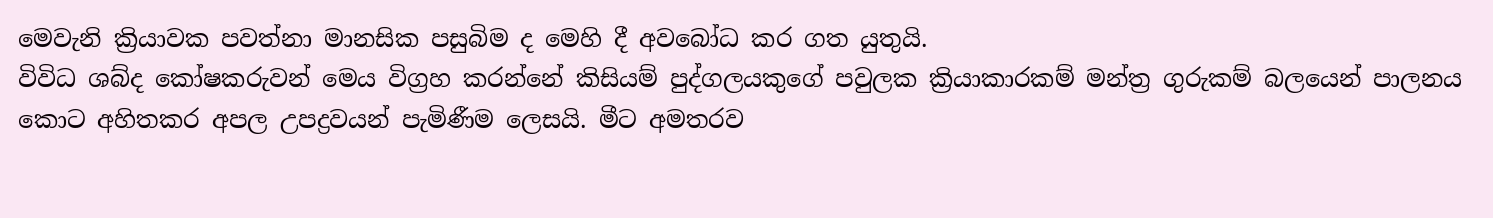මෙවැනි ක්‍රියාවක පවත්නා මානසික පසුබිම ද මෙහි දී අවබෝධ කර ගත යුතුයි.
විවිධ ශබ්ද කෝෂකරුවන් මෙය විග්‍රහ කරන්නේ කිසියම් පුද්ගලයකුගේ පවුලක ක්‍රියාකාරකම් මන්ත්‍ර ගුරුකම් බලයෙන් පාලනය කොට අහිතකර අපල උපද්‍රවයන් පැමිණීම ලෙසයි. මීට අමතරව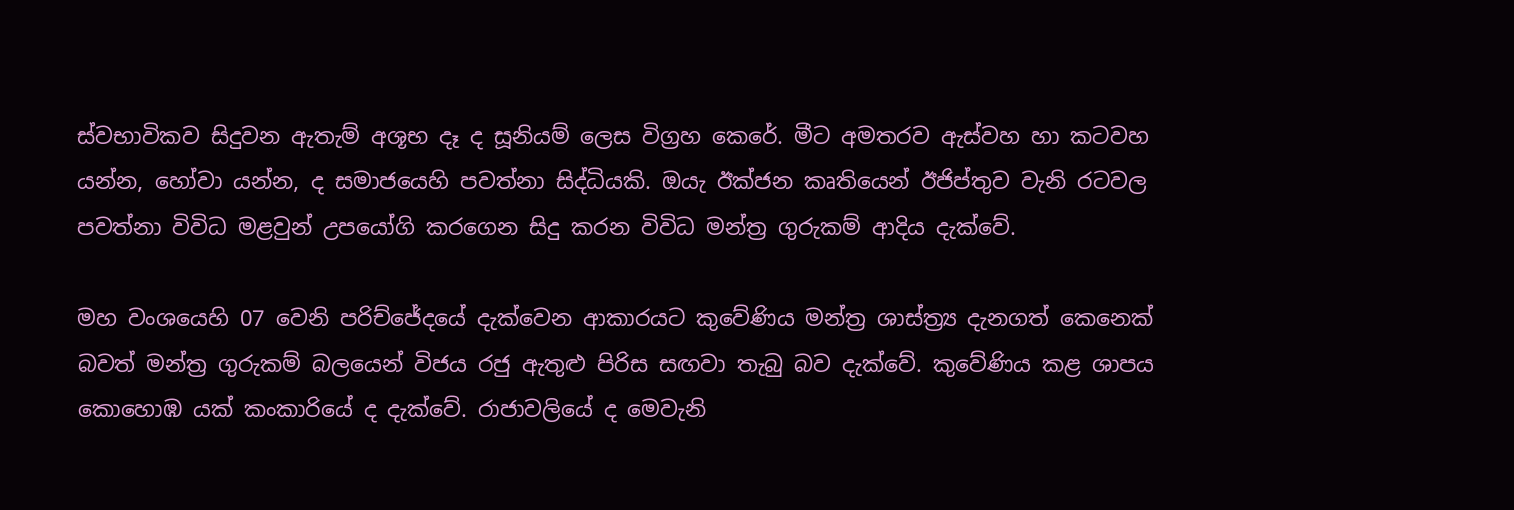ස්වභාවිකව සිදුවන ඇතැම් අශූභ දෑ ද සූනියම් ලෙස විග්‍රහ කෙරේ. මීට අමතරව ඇස්වහ හා කටවහ යන්න, හෝවා යන්න, ද සමාජයෙහි පවත්නා සිද්ධියකි. ඔයැ ඊක්ජන කෘතියෙන් ඊජිප්තුව වැනි රටවල පවත්නා විවිධ මළවුන් උපයෝගි කරගෙන සිදු කරන විවිධ මන්ත්‍ර ගුරුකම් ආදිය දැක්වේ.

මහ වංශයෙහි 07 වෙනි පරිච්ජේදයේ දැක්වෙන ආකාරයට කුවේණිය මන්ත්‍ර ශාස්ත්‍ර්‍ය දැනගත් කෙනෙක් බවත් මන්ත්‍ර ගුරුකම් බලයෙන් විජය රජු ඇතුළු පිරිස සඟවා තැබු බව දැක්වේ. කුවේණිය කළ ශාපය කොහොඹ යක් කංකාරියේ ද දැක්වේ. රාජාවලියේ ද මෙවැනි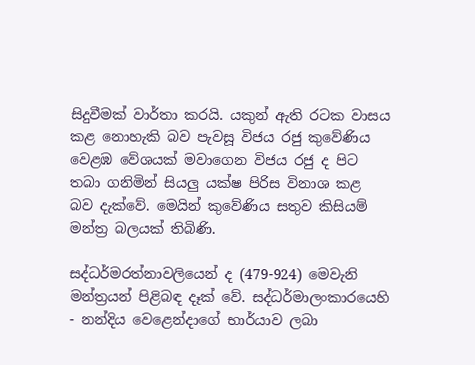සිදුවීමක් වාර්තා කරයි. යකුන් ඇති රටක වාසය කළ නොහැකි බව පැවසූ විජය රජු කුවේණිය වෙළඹ වේශයක් මවාගෙන විජය රජු ද පිට තබා ගනිමින් සියලු යක්ෂ පිරිස විනාශ කළ බව දැක්වේ. මෙයින් කුවේණිය සතුව කිසියම් මන්ත්‍ර බලයක් තිබිණි.

සද්ධර්මරත්නාවලියෙන් ද (479-924) මෙවැනි මන්ත්‍රයන් පිළිබඳ දෑක් වේ. සද්ධර්මාලංකාරයෙහි - නන්දිය වෙළෙන්දාගේ භාර්යාව ලබා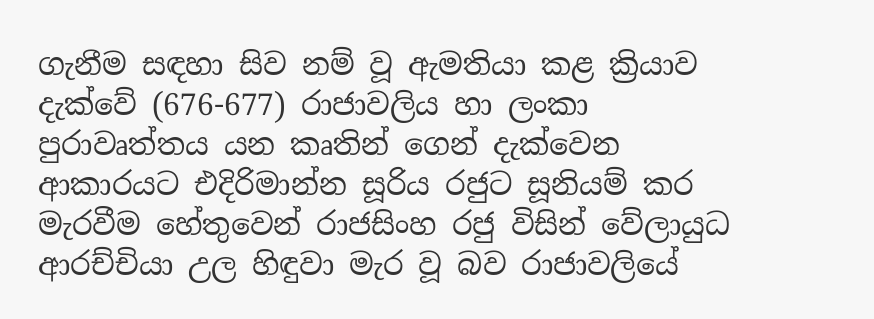ගැනීම සඳහා සිව නම් වූ ඇමතියා කළ ක්‍රියාව දැක්වේ (676-677) රාජාවලිය හා ලංකා පුරාවෘත්තය යන කෘතින් ගෙන් දැක්වෙන ආකාරයට එදිරිමාන්න සූරිය රජුට සූනියම් කර මැරවීම හේතුවෙන් රාජසිංහ රජු විසින් වේලායුධ ආරච්චියා උල හිඳුවා මැර වූ බව රාජාවලියේ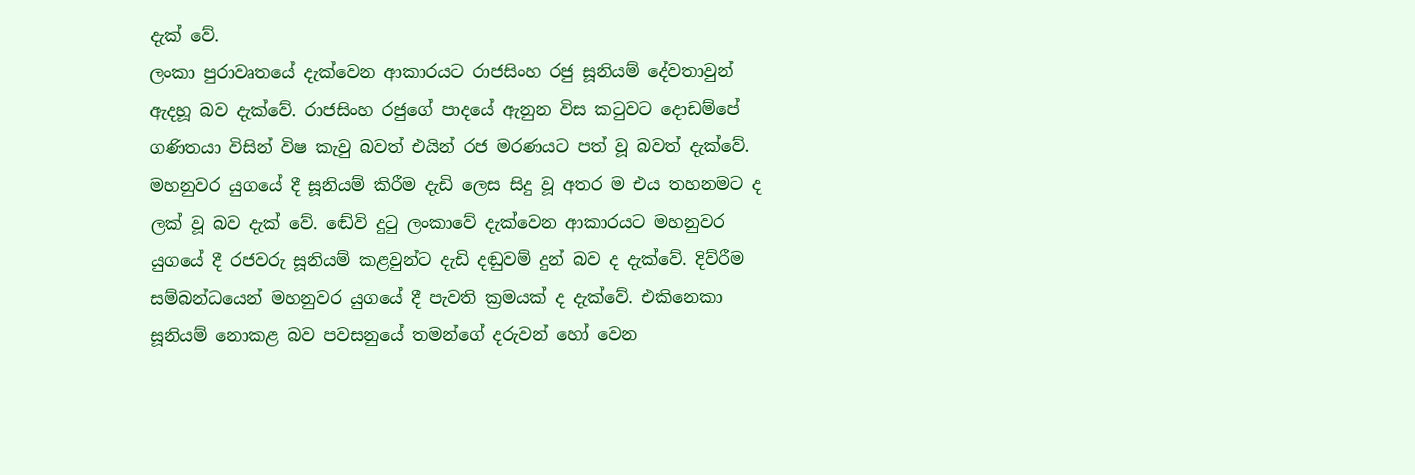දැක් වේ.
ලංකා පුරාවෘතයේ දැක්වෙන ආකාරයට රාජසිංහ රජු සූනියම් දේවතාවුන් ඇදහූ බව දැක්වේ. රාජසිංහ රජුගේ පාදයේ ඇනුන විස කටුවට දොඩම්පේ ගණිතයා විසින් විෂ කැවු බවත් එයින් රජ මරණයට පත් වූ බවත් දැක්වේ. මහනුවර යුගයේ දී සූනියම් කිරීම දැඩි ලෙස සිදු වූ අතර ම එය තහනමට ද ලක් වූ බව දැක් වේ. ඬේවි දුටු ලංකාවේ දැක්වෙන ආකාරයට මහනුවර යුගයේ දී රජවරු සූනියම් කළවුන්ට දැඩි දඬුවම් දුන් බව ද දැක්වේ. දිව්රීම සම්බන්ධයෙන් මහනුවර යුගයේ දී පැවති ක්‍රමයක් ද දැක්වේ. එකිනෙකා සූනියම් නොකළ බව පවසනුයේ තමන්ගේ දරුවන් හෝ වෙන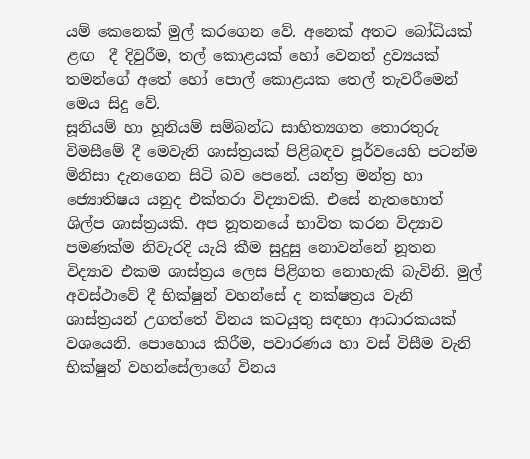යම් කෙනෙක් මුල් කරගෙන වේ. අනෙක් අතට බෝධියක් ළඟ  දී දිවුරීම, තල් කොළයක් හෝ වෙනත් ද්‍රව්‍යයක් තමන්ගේ අතේ හෝ පොල් කොළයක තෙල් තැවරීමෙන් මෙය සිදු වේ.
සූනියම් හා හූනියම් සම්බන්ධ සාහිත්‍යගත තොරතුරු විමසීමේ දී මෙවැනි ශාස්ත්‍රයක් පිළිබඳව පූර්වයෙහි පටන්ම මිනිසා දැනගෙන සිටි බව පෙනේ. යන්ත්‍ර මන්ත්‍ර හා ජ්‍යොතිෂය යනුද එක්තරා විද්‍යාවකි. එසේ නැතහොත් ශිල්ප ශාස්ත්‍රයකි. අප නූතනයේ භාවිත කරන විද්‍යාව පමණක්ම නිවැරදි යැයි කීම සුදුසු නොවන්නේ නූතන විද්‍යාව එකම ශාස්ත්‍රය ලෙස පිළිගත නොහැකි බැවිනි. මුල් අවස්ථාවේ දී භික්ෂුන් වහන්සේ ද නක්ෂත්‍රය වැනි ශාස්ත්‍රයන් උගත්තේ විනය කටයුතු සඳහා ආධාරකයක් වශයෙනි. පොහොය කිරීම, පවාරණය හා වස් විසීම වැනි භික්ෂුන් වහන්සේලාගේ විනය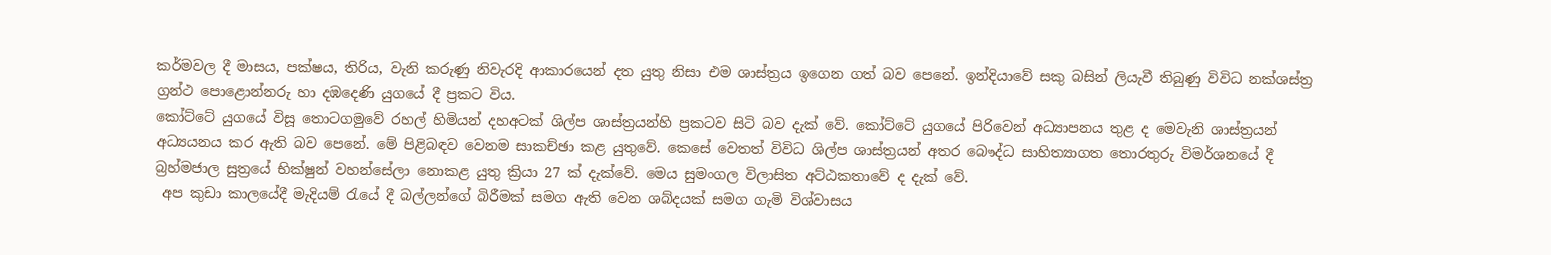කර්මවල දී මාසය, පක්ෂය, තිරිය, වැනි කරුණු නිවැරදි ආකාරයෙන් දත යුතු නිසා එම ශාස්ත්‍රය ඉගෙන ගත් බව පෙනේ. ඉන්දියාවේ සකු බසින් ලියැවී තිබුණු විවිධ නක්ශස්ත්‍ර ග්‍රන්ථ පොළොන්නරු හා දඹදෙණි යුගයේ දී ප්‍රකට විය.
කෝට්ටේ යුගයේ විසූ තොටගමුවේ රහල් හිමියන් දහඅටක් ශිල්ප ශාස්ත්‍රයන්හි ප්‍රකටව සිටි බව දැක් වේ. කෝට්ටේ යුගයේ පිරිවෙන් අධ්‍යාපනය තුළ ද මෙවැනි ශාස්ත්‍රයන් අධ්‍යයනය කර ඇති බව පෙනේ. මේ පිළිබඳව වෙනම සාකච්ඡා කළ යුතුවේ. කෙසේ වෙතත් විවිධ ශිල්ප ශාස්ත්‍රයන් අතර බෞද්ධ සාහිත්‍යාගත තොරතුරු විමර්ශනයේ දී බ්‍රහ්මජාල සුත්‍රයේ භික්ෂුන් වහන්සේලා නොකළ යුතු ක්‍රියා 27 ක් දැක්වේ. මෙය සුමංගල විලාසිත අට්ඨකතාවේ ද දැක් වේ.
 අප කුඩා කාලයේදී මැදියම් රැයේ දී බල්ලන්ගේ බිරීමක් සමග ඇති වෙන ශබ්දයක් සමග ගැමි විශ්වාසය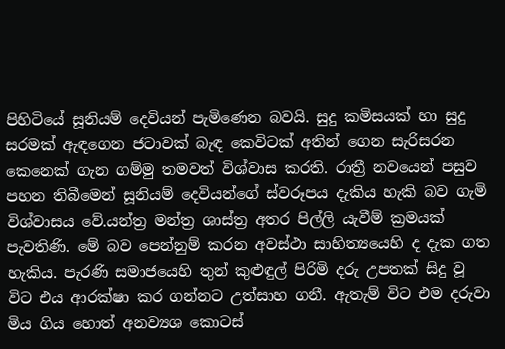පිහිටියේ සූනියම් දෙවියන් පැමිණෙන බවයි. සුදු කමිසයක් හා සුදු සරමක් ඇඳගෙන ජටාවක් බැඳ කෙවිටක් අතින් ගෙන සැරිසරන කෙනෙක් ගැන ගම්මු තමවත් විශ්වාස කරති. රාත්‍රී නවයෙන් පසුව පහන තිබීමෙන් සූනියම් දෙවියන්ගේ ස්වරූපය දැකිය හැකි බව ගැමි විශ්වාසය වේ.යන්ත්‍ර මන්ත්‍ර ශාස්ත්‍ර අතර පිල්ලි යැවීම් ක්‍රමයක් පැවතිණි. මේ බව පෙන්නුම් කරන අවස්ථා සාහිත්‍යයෙහි ද දැක ගත හැකිය. පැරණි සමාජයෙහි තුන් කුළුඳුල් පිරිමි දරු උපතක් සිදු වූ විට එය ආරක්ෂා කර ගන්නට උත්සාහ ගනී. ඇතැම් විට එම දරුවා මිය ගිය හොත් අනව්‍යශ කොටස්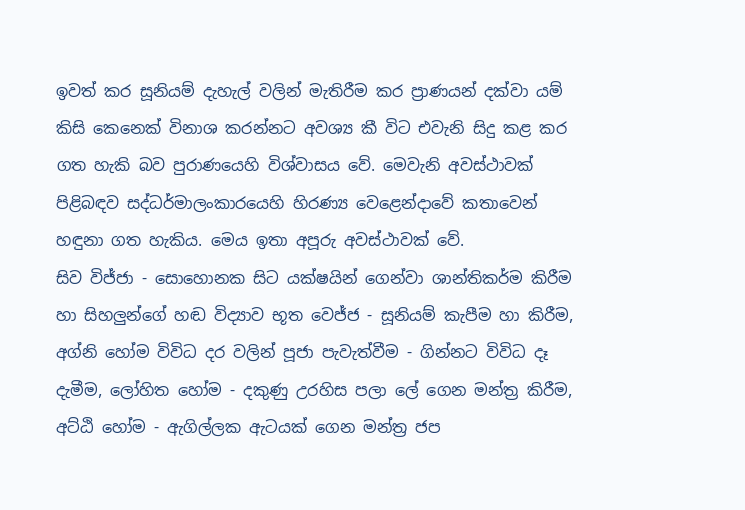ඉවත් කර සූනියම් දැහැල් වලින් මැතිරීම කර ප්‍රාණයන් දක්වා යම් කිසි කෙනෙක් විනාශ කරන්නට අවශ්‍ය කී විට එවැනි සිදු කළ කර ගත හැකි බව පුරාණයෙහි විශ්වාසය වේ. මෙවැනි අවස්ථාවක් පිළිබඳව සද්ධර්මාලංකාරයෙහි හිරණ්‍ය වෙළෙන්දාවේ කතාවෙන් හඳුනා ගත හැකිය. මෙය ඉතා අපූරු අවස්ථාවක් වේ.
සිව විජ්ජා - සොහොනක සිට යක්ෂයින් ගෙන්වා ශාන්තිකර්ම කිරීම හා සිහලුන්ගේ හඬ විද්‍යාව භූත වෙජ්ජ - සූනියම් කැපීම හා කිරීම, අග්නි හෝම විවිධ දර වලින් පූජා පැවැත්වීම - ගින්නට විවිධ දෑ දැමීම, ලෝහිත හෝම - දකුණු උරහිස පලා ලේ ගෙන මන්ත්‍ර කිරීම, අට්ඨි හෝම - ඇගිල්ලක ඇටයක් ගෙන මන්ත්‍ර ජප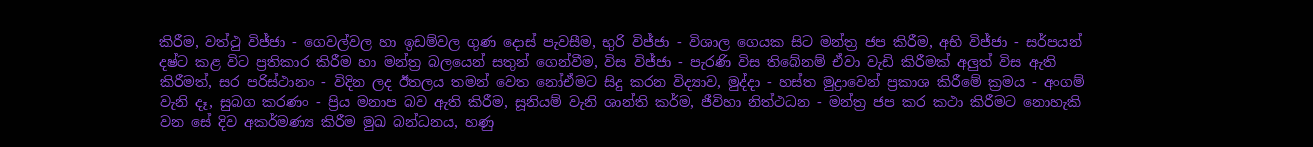කිරීම, වත්ථු විජ්ජා - ගෙවල්වල හා ඉඩම්වල ගුණ දොස් පැවසීම, භුරි විජ්ජා - විශාල ගෙයක සිට මන්ත්‍ර ජප කිරීම, අභි විජ්ජා - සර්පයන් දෂ්ට කළ විට ප්‍රතිකාර කිරීම හා මන්ත්‍ර බලයෙන් සතුන් ගෙන්වීම, විස විජ්ජා - පැරණි විස තිබේනම් ඒවා වැඩි කිරීමක් අලුත් විස ඇති කිරීමත්, සර පරිස්ථානං - විදින ලද ඊතලය තමන් වෙත නෝඒමට සිදු කරන විද්‍යාව, මුද්දා - හස්ත මුද්‍රාවෙන් ප්‍රකාශ කිරීමේ ක්‍රමය - අංගම් වැනි දෑ, සුබග කරණං - ප්‍රිය මනාප බව ඇති කිරීම, සූනියම් වැනි ශාන්ති කර්ම, ජීවිහා නිත්ථධන - මන්ත්‍ර ජප කර කථා කිරීමට නොහැකි වන සේ දිව අකර්මණ්‍ය කිරීම මුඛ බන්ධනය, හණු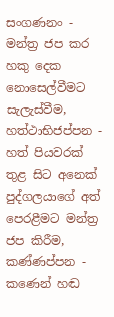සංගණනං - මන්ත්‍ර ජප කර හකු දෙක නොසෙල්වීමට සැලැස්වීම, හත්ථාභිජප්පන - හත් පියවරක් තුළ සිට අනෙක් පුද්ගලයාගේ අත් පෙරළීමට මන්ත්‍ර ජප කිරීම, කණ්ණප්පන - කණෙන් හඬ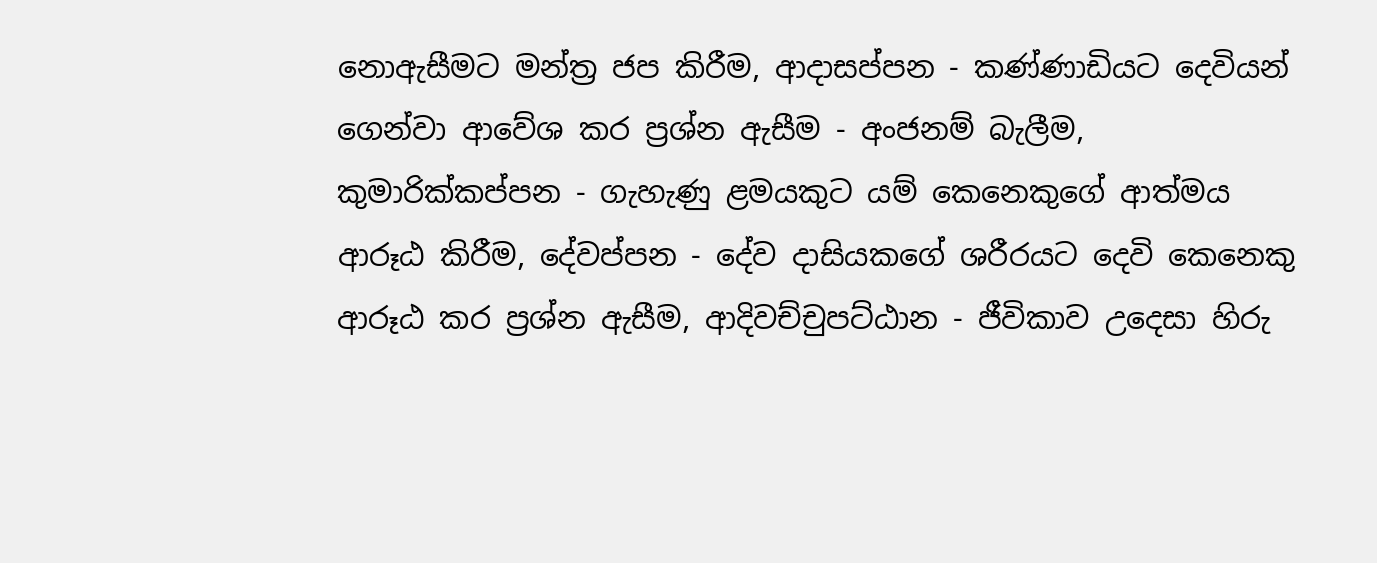නොඇසීමට මන්ත්‍ර ජප කිරීම, ආදාසප්පන - කණ්ණාඩියට දෙවියන් ගෙන්වා ආවේශ කර ප්‍රශ්න ඇසීම - අංජනම් බැලීම, කුමාරික්කප්පන - ගැහැණු ළමයකුට යම් කෙනෙකුගේ ආත්මය ආරූඨ කිරීම, දේවප්පන - දේව දාසියකගේ ශරීරයට දෙවි කෙනෙකු ආරූඨ කර ප්‍රශ්න ඇසීම, ආදිවච්චුපට්ඨාන - ජීවිකාව උදෙසා හිරු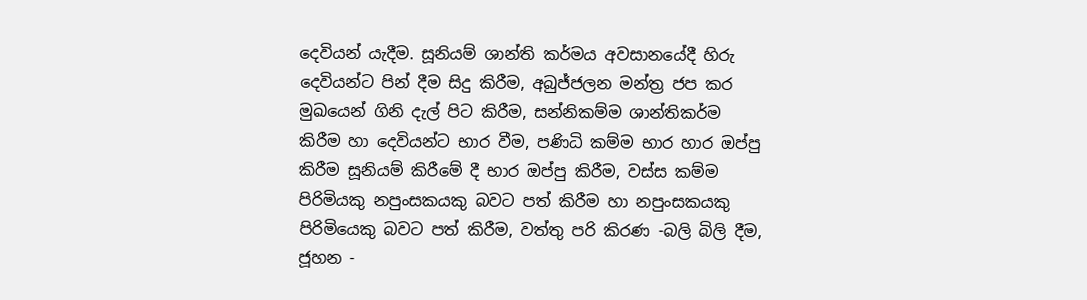දෙවියන් යැදීම. සූනියම් ශාන්ති කර්මය අවසානයේදී හිරු දෙවියන්ට පින් දීම සිදු කිරීම, අබුජ්ජලන මන්ත්‍ර ජප කර මුඛයෙන් ගිනි දැල් පිට කිරීම, සන්නිකම්ම ශාන්තිකර්ම කිරීම හා දෙවියන්ට භාර වීම, පණිධි කම්ම භාර හාර ඔප්පු කිරීම සූනියම් කිරීමේ දී භාර ඔප්පු කිරීම, වස්ස කම්ම පිරිමියකු නපුංසකයකු බවට පත් කිරීම හා නපුංසකයකු පිරිමියෙකු බවට පත් කිරීම, වත්තු පරි කිරණ -බලි බිලි දීම, ජූහන -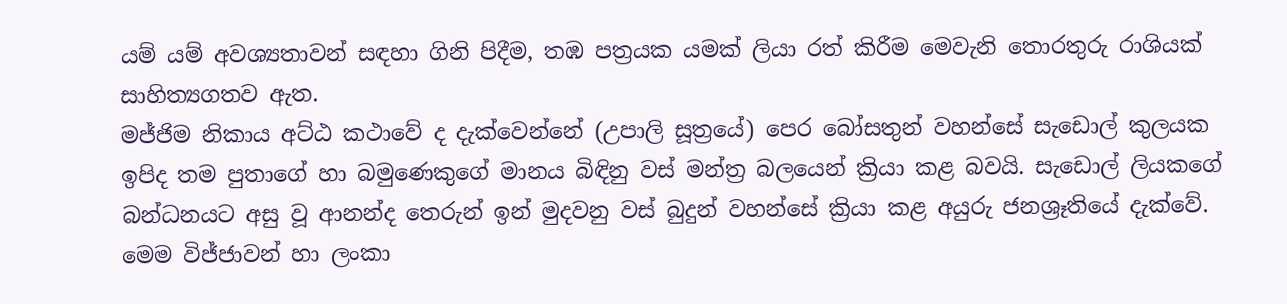යම් යම් අවශ්‍යතාවන් සඳහා ගිනි පිදීම, තඹ පත්‍රයක යමක් ලියා රත් කිරීම මෙවැනි තොරතුරු රාශියක් සාහිත්‍යගතව ඇත.
මජ්ජිම නිකාය අට්ඨ කථාවේ ද දැක්වෙන්නේ (උපාලි සූත්‍රයේ) පෙර බෝසතුන් වහන්සේ සැඩොල් කුලයක ඉපිද තම පුතාගේ හා බමුණෙකුගේ මානය බිඳිනු වස් මන්ත්‍ර බලයෙන් ක්‍රියා කළ බවයි. සැඩොල් ලියකගේ බන්ධනයට අසු වූ ආනන්ද තෙරුන් ඉන් මුදවනු වස් බුදුන් වහන්සේ ක්‍රියා කළ අයුරු ජනශ්‍රෑතියේ දැක්වේ. මෙම විජ්ජාවන් හා ලංකා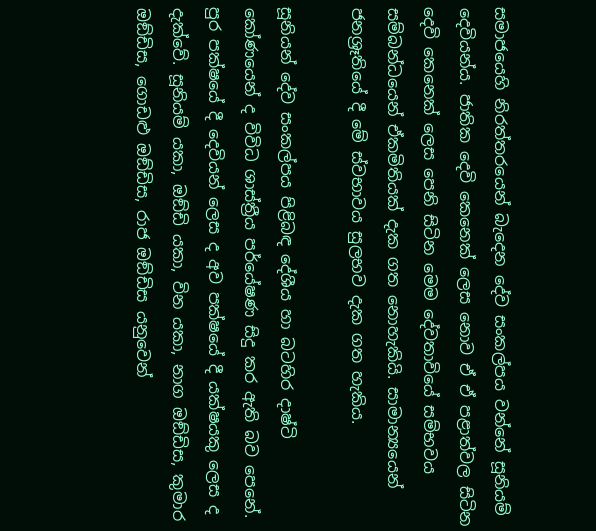සමාජයෙහි නිරත්තරයෙන් බැදෙන දේව සංකල්පය වන්නේ සූනියම් දෙවියන්ය. ජාතික දෙවි කෙනෙක් ලෙස නොව ඒ ඒ පළාත්වල සිටින දෙවි කෙනෙක් ලෙස පෙනි සිටින මෙම දේවතාවියේ සම්භවය සම්බන්ධයෙන් ඒකමිතියක් දැක ගත නොහැකියි. සාමාන්‍යයෙන් ජනශ්‍රෑතියේ දී මේ ස්වභාවය සුලභව දැක ගත හැකිය.

සූනියන් දේව සංකල්පය පිළිබඳ දේශීය හා බටහිර දාෂ්ටි කෝණයෙන් ද විවිධ ශාස්ත්‍රීය පර්යේෂණ සිදු කර ඇති බව පෙනේ. පුර පක්ෂයේ දී දෙවියන් ලෙස ද අව පක්ෂයේ දී යක්ෂයකු ලෙස ද දැක්වේ. සූනියම් යකා, ඔඞ්ඩි යකා, වින යකා, නාග ඔඞ්ඩිස, කුමාර ඔඞ්ඩිස, ගොඩළු ඔඞ්ඩිස, රාජ ඔඞ්ඩිස යනුවෙන්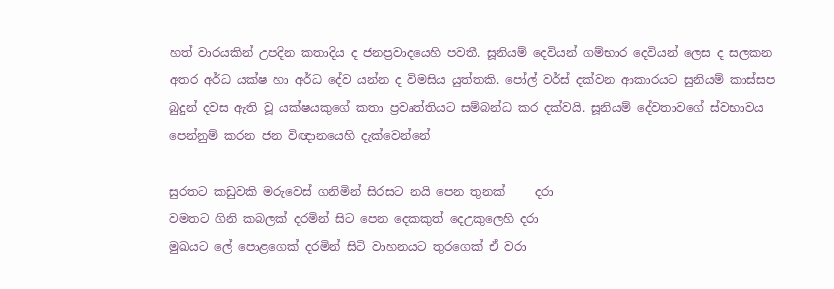හත් වාරයකින් උපදින කතාදිය ද ජනප්‍රවාදයෙහි පවතී. සූනියම් දෙවියන් ගම්භාර දෙවියන් ලෙස ද සලකන අතර අර්ධ යක්ෂ හා අර්ධ දේව යන්න ද විමසිය යුත්තකි. පෝල් වර්ස් දක්වන ආකාරයට සුනියම් කාස්සප බුදුන් දවස ඇති වූ යක්ෂයකුගේ කතා ප්‍රවෘත්තියට සම්බන්ධ කර දක්වයි. සූනියම් දේවතාවගේ ස්වභාවය පෙන්නුම් කරන ජන විඥානයෙහි දැක්වෙන්නේ

සුරතට කඩුවකි මරුවෙස් ගනිමින් සිරසට නයි පෙන තුනක්     දරා
වමතට ගිනි කබලක් දරමින් සිට පෙන දෙකකුත් දෙඋකුලෙහි දරා
මුඛයට ලේ පොළගෙක් දරමින් සිටි වාහනයට තුරගෙක් ඒ වරා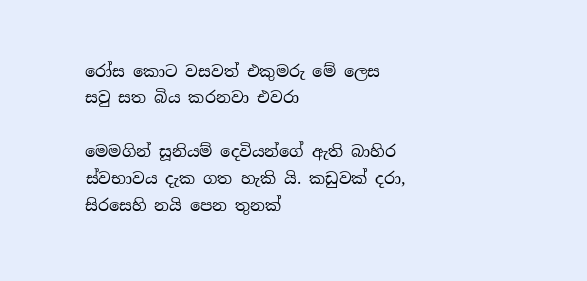රෝස කොට වසවත් එකුමරු මේ ලෙස සවු සත බිය කරනවා එවරා

මෙමගින් සූනියම් දෙවියන්ගේ ඇති බාහිර ස්වභාවය දැක ගත හැකි යි. කඩුවක් දරා, සිරසෙහි නයි පෙන තුනක්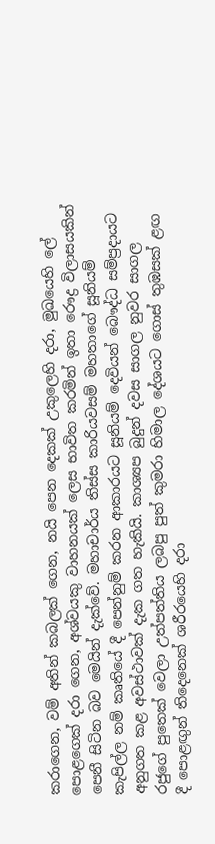කරාගෙන, වම් අතින් කබලක් ගෙන, නයි පෙන දෙකක් උකුලෙහි දරා, මුඛයෙහි ලේ පොළගෙක් දරා ගෙන, අශ්වයකු වාහනයක් ලෙස භාවිත කරමින් ඉතා රෞද්‍ර විලාසයකින් පෙනී සිටින බව මෙයින් දැක්වේ. මහාචාර්ය තිස්ස කාරියවසම් මහතාගේ සූනියම් කැපිල්ල නම් කෘතියේ දී පෙන්නුම් කරන ආකාරයට සූනියම් දෙවියන් බෞද්ධ සම්ප්‍රදායට අනුගත කළ අවස්ථාවක් දැක ගත හැකියි. කාශ්‍යප බුදුන් දවස සාගල නුවර සාගල රජුගේ පුතෙක් වෙලා උත්පත්තිය ලබපු පුත් කුමරා හිමාල දේශයට ගොස් තුඹසක් ළඟ දී පොළඟුන් තිදෙනෙක් ශරීරයෙහි දරා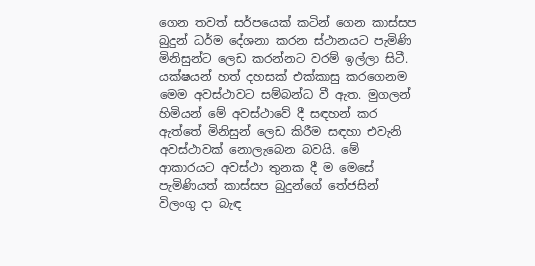ගෙන තවත් සර්පයෙක් කටින් ගෙන කාස්සප බුදුන් ධර්ම දේශනා කරන ස්ථානයට පැමිණි මිනිසුන්ට ලෙඩ කරන්නට වරම් ඉල්ලා සිටී. යක්ෂයන් හත් දහසක් එක්කාසු කරගෙනම මෙම අවස්ථාවට සම්බන්ධ වී ඇත. මුගලන් හිමියන් මේ අවස්ථාවේ දී සඳහන් කර ඇත්තේ මිනිසුන් ලෙඩ කිරීම සඳහා එවැනි අවස්ථාවක් නොලැබෙන බවයි. මේ ආකාරයට අවස්ථා තුනක දී ම මෙසේ පැමිණියත් කාස්සප බුදුන්ගේ තේජසින් විලංගු දා බැඳ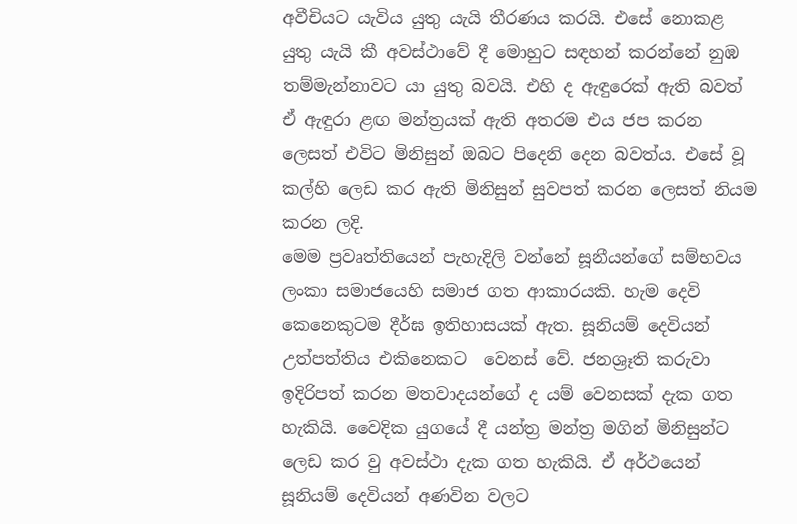අවීචියට යැවිය යුතු යැයි තීරණය කරයි. එසේ නොකළ යුතු යැයි කී අවස්ථාවේ දී මොහුට සඳහන් කරන්නේ නුඹ තම්මැන්නාවට යා යුතු බවයි. එහි ද ඇඳුරෙක් ඇති බවත් ඒ ඇඳුරා ළඟ මන්ත්‍රයක් ඇති අතරම එය ජප කරන ලෙසත් එවිට මිනිසුන් ඔබට පිදෙනි දෙන බවත්ය. එසේ වූ කල්හි ලෙඩ කර ඇති මිනිසුන් සුවපත් කරන ලෙසත් නියම කරන ලදි.
මෙම ප්‍රවෘත්තියෙන් පැහැදිලි වන්නේ සූනීයන්ගේ සම්භවය ලංකා සමාජයෙහි සමාජ ගත ආකාරයකි. හැම දෙවි කෙනෙකුටම දීර්ඝ ඉතිහාසයක් ඇත. සූනියම් දෙවියන් උත්පත්තිය එකිනෙකට  වෙනස් වේ. ජනශ්‍රෑති කරුවා ඉදිරිපත් කරන මතවාදයන්ගේ ද යම් වෙනසක් දැක ගත හැකියි. වෛදික යුගයේ දී යන්ත්‍ර මන්ත්‍ර මගින් මිනිසුන්ට ලෙඩ කර වු අවස්ථා දැක ගත හැකියි. ඒ අර්ථයෙන් සූනියම් දෙවියන් අණවින වලට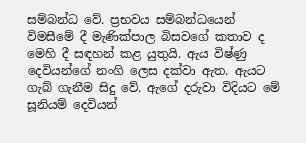සම්බන්ධ වේ. ප්‍රභවය සම්බන්ධයෙන් විමසීමේ දී මැණික්පාල බිසවගේ කතාව ද මෙහි දී සඳහන් කළ යුතුයි. ඇය විෂ්ණු දෙවියන්ගේ නංගි ලෙස දක්වා ඇත. ඇයට ගැබ් ගැනීම සිදු වේ. ඇගේ දරුවා විදියට මේ සූනියම් දෙවියන්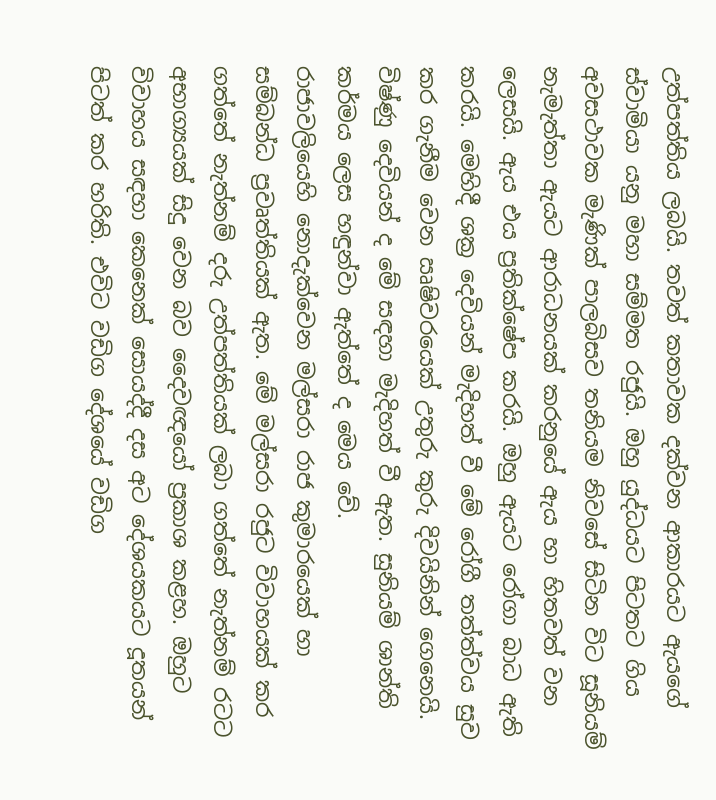උත්පත්තිය ලබයි. තවත් කතාවක දක්වන ආකාරයට ඇයගේ ස්වාමියා යනු මහා සම්මත රජුයි. ඔහු යුද්ධයට පිටතට ගිය අවසථාවක මැණික් පාලබිසව තනියම නිවසේ සිටින විට සූනියම් නැමැත්තා ඇයට ආරාධනයක් කරනුයේ ඇය හා හිතවත් වන ලෙසයි. ඇය එය ප්‍රතික්ෂේප කරයි. ඔහු ඇයට රෝගා බාධ ඇති කරයි. මෙහිදී ශක්‍ර දෙවියන් මැදිහත් වී මේ රෝගී තත්ත්වය සුව කර ගැනීම වෙන ඍෂිවරයෙක් උතුරු කුරු දිවයිනින් ගෙනෙයි. විෂ්ණු දෙවියන් ද මේ සඳහා මැදිහත් වී ඇත. සුනියම් ශාන්ති කර්මය ලෙස හඳුන්වා ඇත්තේ ද මෙය වේ.
රාජාවලියෙහි නොදැක්වෙන මල්සරා රාජ කුමාරයෙක් හා සම්බන්ධ ප්‍රවෘත්තියක් ඇත. මේ මල්සරා රජුට විවාහයක් කර ගත්තේ නැත්නම් දරු උත්පත්තියක් ලබා ගත්තේ නැත්නම් රටට අභාග්‍යයක් සිදු වෙන බව දෛවඥයෝ ප්‍රකාශ කළහ. ඔහුට විවාහය සඳහා කෙනෙක් සොයද්දී දස අට දේශයකයට දූතයන් පිටත් කර හරිති. එවිට වඩිග දේශයේ වඩිග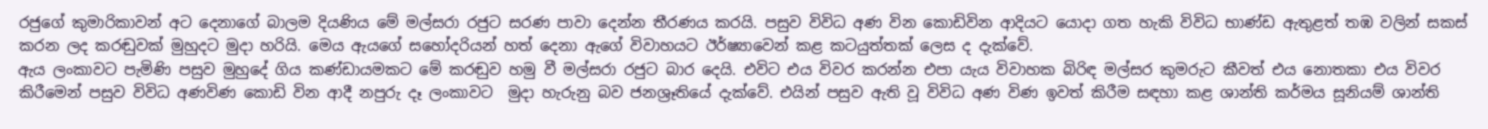රජුගේ කුමාරිකාවන් අට දෙනාගේ බාලම දියණිය මේ මල්සරා රජුට සරණ පාවා දෙන්න තීරණය කරයි. පසුව විවිධ අණ වින කොඩිවින ආදියට යොදා ගත හැකි විවිධ භාණ්ඩ ඇතුළත් තඹ වලින් සකස් කරන ලද කරඬුවක් මුහුදට මුදා හරියි. මෙය ඇයගේ සහෝදරියන් හත් දෙනා ඇගේ විවාහයට ඊර්ෂ්‍යාවෙන් කළ කටයුත්තක් ලෙස ද දැක්වේ.
ඇය ලංකාවට පැමිණි පසුව මුහුදේ ගිය කණ්ඩායමකට මේ කරඬුව හමු වී මල්සරා රජුට බාර දෙයි. එවිට එය විවර කරන්න එපා යැය විවාහක බිරිඳ මල්සර කුමරුට කීවත් එය නොතකා එය විවර කිරීමෙන් පසුව විවිධ අණවිණ කොඩි වින ආදී නපුරු දෑ ලංකාවට  මුදා හැරුනු බව ජනශ්‍රෑතියේ දැක්වේ. එයින් පසුව ඇති වූ විවිධ අණ විණ ඉවත් කිරීම සඳහා කළ ශාන්ති කර්මය සූනියම් ශාන්ති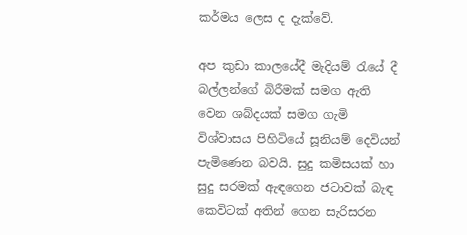කර්මය ලෙස ද දැක්වේ.

අප කුඩා කාලයේදී මැදියම් රැයේ දී බල්ලන්ගේ බිරීමක් සමග ඇති වෙන ශබ්දයක් සමග ගැමි විශ්වාසය පිහිටියේ සූනියම් දෙවියන් පැමිණෙන බවයි. සුදු කමිසයක් හා සුදු සරමක් ඇඳගෙන ජටාවක් බැඳ කෙවිටක් අතින් ගෙන සැරිසරන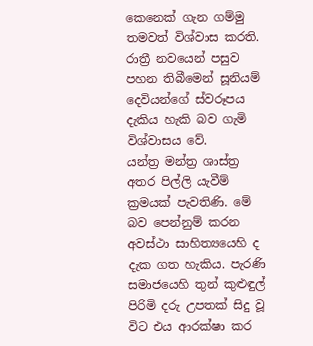කෙනෙක් ගැන ගම්මු තමවත් විශ්වාස කරති. රාත්‍රී නවයෙන් පසුව පහන තිබීමෙන් සූනියම් දෙවියන්ගේ ස්වරූපය දැකිය හැකි බව ගැමි විශ්වාසය වේ.
යන්ත්‍ර මන්ත්‍ර ශාස්ත්‍ර අතර පිල්ලි යැවීම් ක්‍රමයක් පැවතිණි. මේ බව පෙන්නුම් කරන අවස්ථා සාහිත්‍යයෙහි ද දැක ගත හැකිය. පැරණි සමාජයෙහි තුන් කුළුඳුල් පිරිමි දරු උපතක් සිදු වූ විට එය ආරක්ෂා කර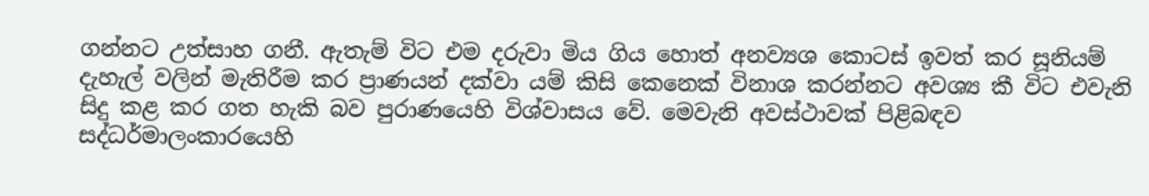ගන්නට උත්සාහ ගනී. ඇතැම් විට එම දරුවා මිය ගිය හොත් අනව්‍යශ කොටස් ඉවත් කර සූනියම් දැහැල් වලින් මැතිරීම කර ප්‍රාණයන් දක්වා යම් කිසි කෙනෙක් විනාශ කරන්නට අවශ්‍ය කී විට එවැනි සිදු කළ කර ගත හැකි බව පුරාණයෙහි විශ්වාසය වේ. මෙවැනි අවස්ථාවක් පිළිබඳව සද්ධර්මාලංකාරයෙහි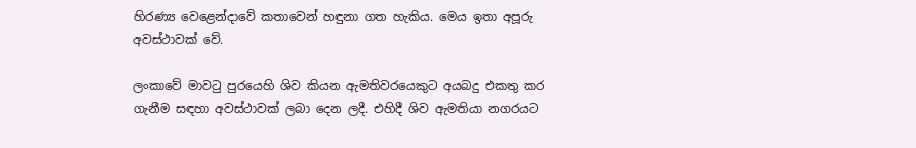හිරණ්‍ය වෙළෙන්දාවේ කතාවෙන් හඳුනා ගත හැකිය. මෙය ඉතා අපූරු අවස්ථාවක් වේ.

ලංකාවේ මාවටු පුරයෙහි ශිව කියන ඇමතිවරයෙකුට අයබදු එකතු කර ගැනීම සඳහා අවස්ථාවක් ලබා දෙන ලදී. එහිදී ශිව ඇමතියා නගරයට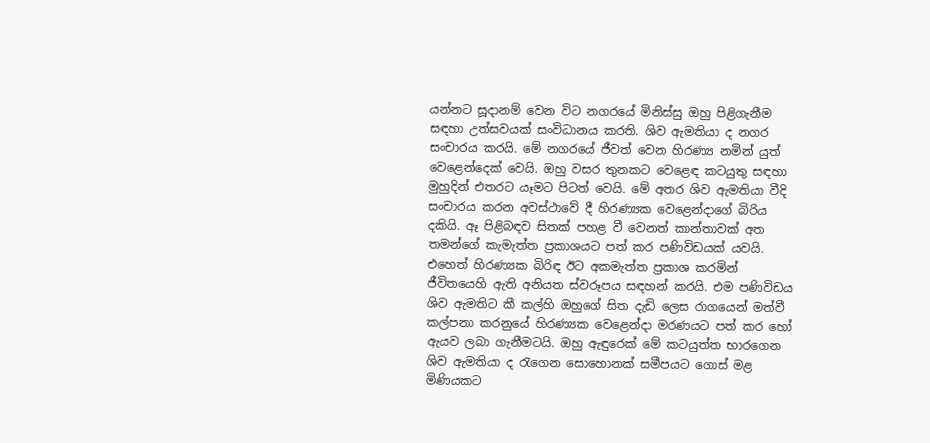යන්නට සූදානම් වෙන විට නගරයේ මිනිස්සු ඔහු පිළිගැනීම සඳහා උත්සවයක් සංවිධානය කරති. ශිව ඇමතියා ද නගර සංචාරය කරයි. මේ නගරයේ ජීවත් වෙන හිරණ්‍ය නමින් යුත් වෙළෙන්දෙක් වෙයි. ඔහු වසර තුනකට වෙළෙඳ කටයුතු සඳහා මුහුදින් එතරට යෑමට පිටත් වෙයි. මේ අතර ශිව ඇමතියා වීදි සංචාරය කරන අවස්ථාවේ දී හිරණ්‍යක වෙළෙන්දාගේ බිරිය දකියි. ඈ පිළිබඳව සිතක් පහළ වී වෙනත් කාන්තාවක් අත තමන්ගේ කැමැත්ත ප්‍රකාශයට පත් කර පණිවිඩයක් යවයි. එහෙත් හිරණ්‍යක බිරිඳ ඊට අකමැත්ත ප්‍රකාශ කරමින් ජීවිතයෙහි ඇති අනියත ස්වරූපය සඳහන් කරයි. එම පණිවිඩය ශිව ඇමතිට කී කල්හි ඔහුගේ සිත දැඩි ලෙස රාගයෙන් මත්වී කල්පනා කරනුයේ හිරණ්‍යක වෙළෙන්දා මරණයට පත් කර හෝ ඇයව ලබා ගැනීමටයි. ඔහු ඇඳුරෙක් මේ කටයුත්ත භාරගෙන ශිව ඇමතියා ද රැගෙන සොහොනක් සමීපයට ගොස් මළ මිණියකට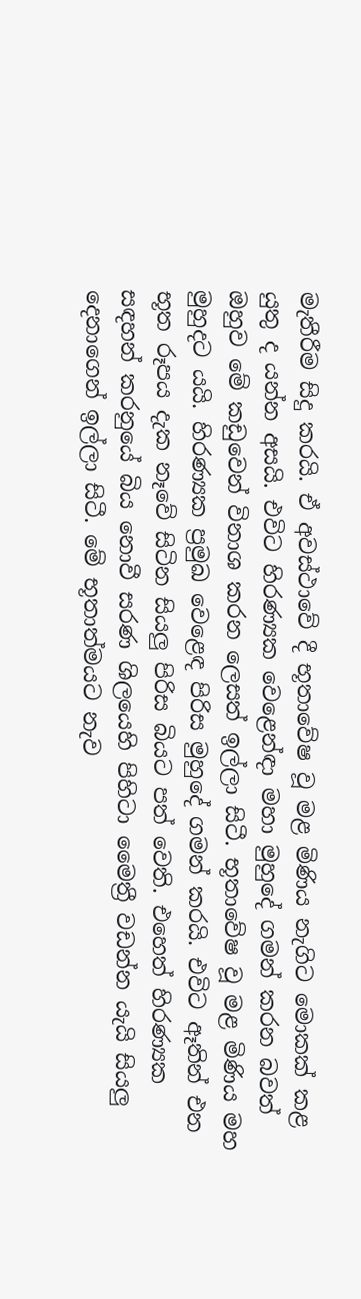මැතීරීම සිදු කරයි. ඒ අවස්ථාවේ දී භූතාවේෂ වූ මළ මිණිය නැගිට මොකක් කළ යුතු ද යන්න අසයි. එවිට හිරණ්‍යක වෙළෙන්ඳා මහා මුහුදේ ගමන් කරන බවත් ඔහුව මේ කඩුවෙන් විනාශ කරන ලෙසත් ඉල්ලා සිටී. භූතාවේෂ වූ මළ මිණිය මහ මුහුදට යයි. හිරණ්‍යක ප්‍රමුඛ වෙළෙඳ පිරිස මුහුදේ ගමන් කරයි. එවිට ඈතින් එන භූත රූපය දැක නෑවේ සිටින සියලු පිරිස බියට පත් වෙති. එහෙත් හිරණ්‍යක සඳහන් කරනුයේ බිය නොවී සරණ ශිලයෙහි පිහිටා මෛත්‍රී වඩන්න යැයි සියලු දෙනාගෙන් ඉල්ලා සිටී. මේ භූතාත්මයට නැව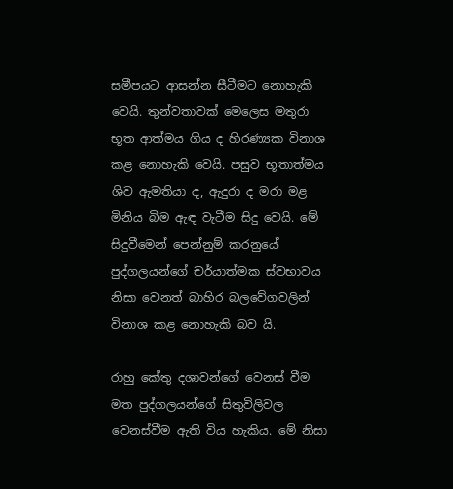සමීපයට ආසන්න සීටීමට නොහැකි වෙයි. තුන්වතාවක් මෙලෙස මතුරා භූත ආත්මය ගිය ද හිරණ්‍යක විනාශ කළ නොහැකි වෙයි. පසුව භූතාත්මය ශිව ඇමතියා ද, ඇදුරා ද මරා මළ මිනිය බිම ඇඳ වැටීම සිදු වෙයි. මේ සිදුවීමෙන් පෙන්නුම් කරනුයේ පුද්ගලයන්ගේ චර්යාත්මක ස්වභාවය නිසා වෙනත් බාහිර බලවේගවලින් විනාශ කළ නොහැකි බව යි.

රාහු කේතු දශාවන්ගේ වෙනස් වීම මත පුද්ගලයන්ගේ සිතුවිලිවල වෙනස්වීම ඇති විය හැකිය. මේ නිසා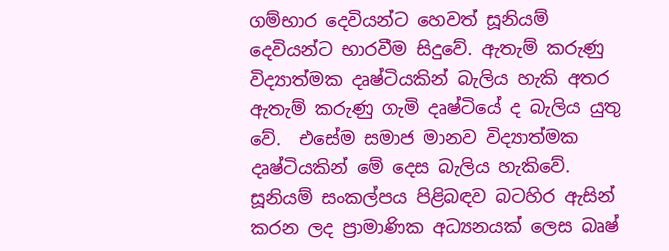ගම්භාර දෙවියන්ට හෙවත් සූනියම් දෙවියන්ට භාරවීම සිදුවේ. ඇතැම් කරුණු විද්‍යාත්මක දෘෂ්ටියකින් බැලිය හැකි අතර ඇතැම් කරුණු ගැමි දෘෂ්ටියේ ද බැලිය යුතු වේ.  එසේම සමාජ මානව විද්‍යාත්මක දෘෂ්ටියකින් මේ දෙස බැලිය හැකිවේ. සූනියම් සංකල්පය පිළිබඳව බටහිර ඇසින් කරන ලද ප්‍රාමාණික අධ්‍යනයක් ලෙස බෘෂ්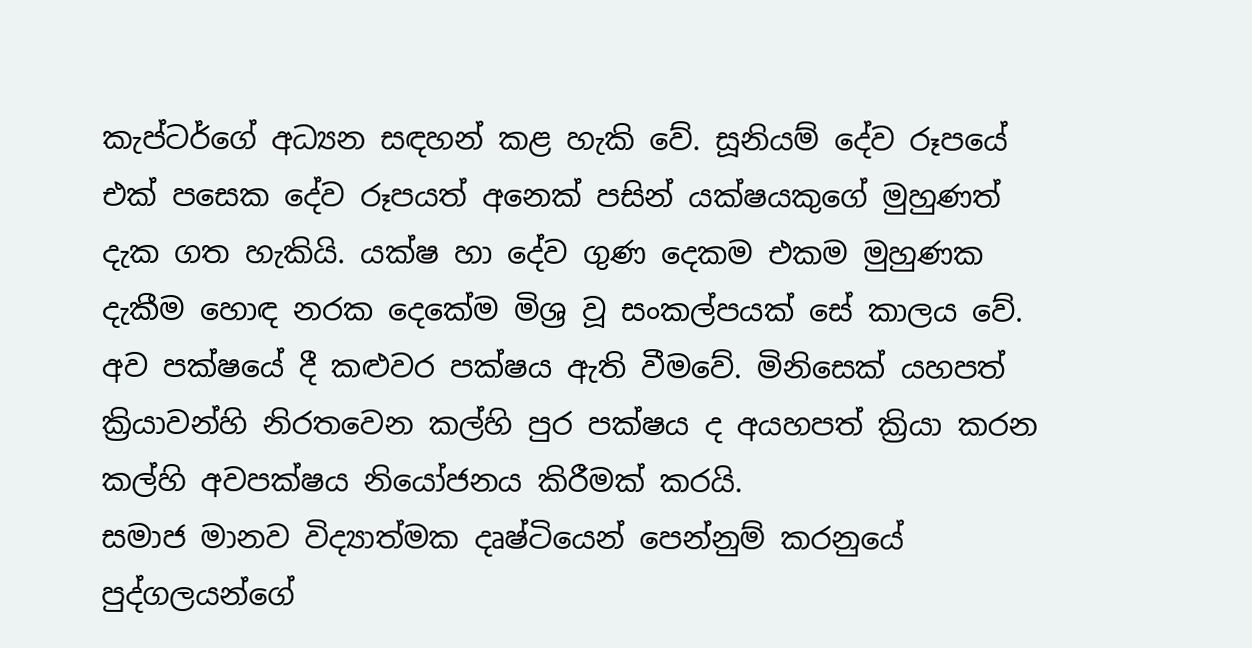කැප්ටර්ගේ අධ්‍යන සඳහන් කළ හැකි වේ. සූනියම් දේව රූපයේ එක් පසෙක දේව රූපයත් අනෙක් පසින් යක්ෂයකුගේ මුහුණත් දැක ගත හැකියි. යක්ෂ හා දේව ගුණ දෙකම එකම මුහුණක දැකීම හොඳ නරක දෙකේම මිශ්‍ර වූ සංකල්පයක් සේ කාලය වේ. අව පක්ෂයේ දී කළුවර පක්ෂය ඇති වීමවේ. මිනිසෙක් යහපත් ක්‍රියාවන්හි නිරතවෙන කල්හි පුර පක්ෂය ද අයහපත් ක්‍රියා කරන කල්හි අවපක්ෂය නියෝජනය කිරීමක් කරයි.
සමාජ මානව විද්‍යාත්මක දෘෂ්ටියෙන් පෙන්නුම් කරනුයේ පුද්ගලයන්ගේ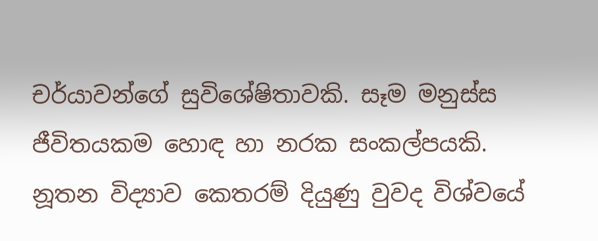චර්යාවන්ගේ සුවිශේෂිතාවකි. සෑම මනුස්ස ජීවිතයකම හොඳ හා නරක සංකල්පයකි. නූතන විද්‍යාව කෙතරම් දියුණු වුවද විශ්වයේ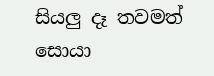සියලු දෑ තවමත් සොයා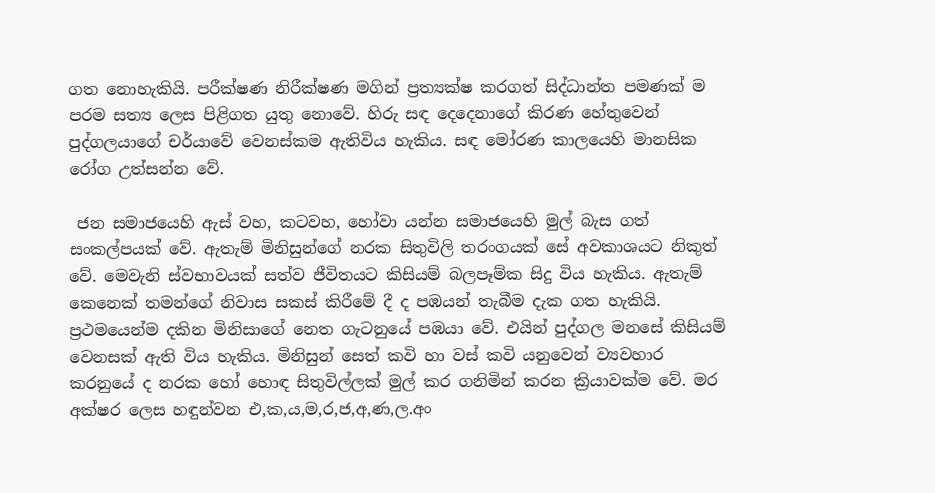ගත නොහැකියි. පරීක්ෂණ නිරීක්ෂණ මගින් ප්‍රත්‍යක්ෂ කරගත් සිද්ධාන්ත පමණක් ම පරම සත්‍ය ලෙස පිළිගත යුතු නොවේ. හිරු සඳ දෙදෙනාගේ කිරණ හේතුවෙන් පුද්ගලයාගේ චර්යාවේ වෙනස්කම ඇතිවිය හැකිය. සඳ මෝරණ කාලයෙහි මානසික රෝග උත්සන්න වේ.

 ජන සමාජයෙහි ඇස් වහ, කටවහ, හෝවා යන්න සමාජයෙහි මුල් බැස ගත් සංකල්පයක් වේ. ඇතැම් මිනිසුන්ගේ නරක සිතුවිලි තරංගයක් සේ අවකාශයට නිකුත් වේ. මෙවැනි ස්වභාවයක් සත්ව ජීවිතයට කිසියම් බලපෑම්ක සිදු විය හැකිය. ඇතැම් කෙනෙක් තමන්ගේ නිවාස සකස් කිරීමේ දී ද පඹයන් තැබීම දැක ගත හැකියි. ප්‍රථමයෙන්ම දකින මිනිසාගේ නෙත ගැටනුයේ පඹයා වේ. එයින් පුද්ගල මනසේ කිසියම් වෙනසක් ඇති විය හැකිය. මිනිසුන් සෙත් කවි හා වස් කවි යනුවෙන් ව්‍යවහාර කරනුයේ ද නරක හෝ හොඳ සිතුවිල්ලක් මුල් කර ගනිමින් කරන ක්‍රියාවක්ම වේ. මර අක්ෂර ලෙස හඳුන්වන එ,ක,ය,ම,ර,ජ,අ,ණ,ල.අං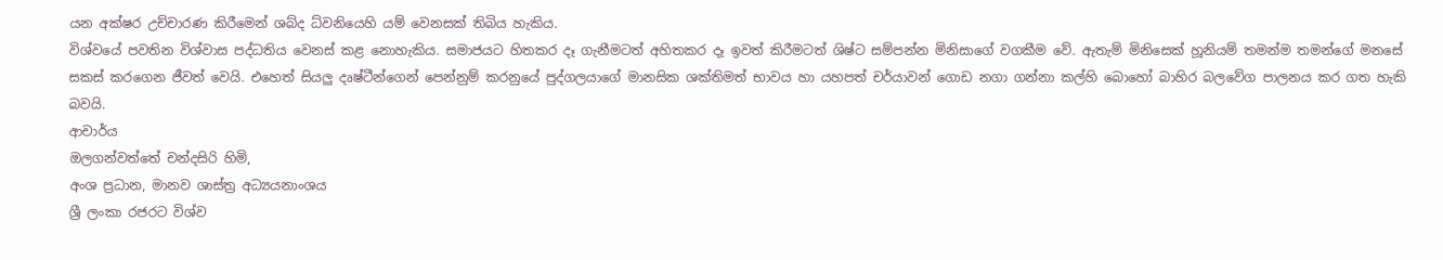යන අක්ෂර උච්චාරණ කිරීමෙන් ශබ්ද ධ්වනියෙහි යම් වෙනසක් තිබිය හැකිය.
විශ්වයේ පවතින විශ්වාස පද්ධතිය වෙනස් කළ නොහැකිය. සමාජයට හිතකර දෑ ගැනීමටත් අහිතකර දෑ ඉවත් කිරීමටත් ශිෂ්ට සම්පන්න මිනිසාගේ වගකීම වේ. ඇතැම් මිනිසෙක් හූනියම් තමන්ම තමන්ගේ මනසේ සකස් කරගෙන ජීවත් වෙයි. එහෙත් සියලු දෘෂ්ටීන්ගෙන් පෙන්නුම් කරනුයේ පුද්ගලයාගේ මානසික ශක්තිමත් භාවය හා යහපත් චර්යාවන් ගොඩ නගා ගන්නා කල්හි බොහෝ බාහිර බලවේග පාලනය කර ගත හැකි බවයි.
ආචාර්ය
ඔලගන්වත්තේ චන්දසිරි හිමි,
අංශ ප්‍රධාන, මානව ශාස්ත්‍ර අධ්‍යයනාංශය
ශ්‍රී ලංකා රජරට විශ්ව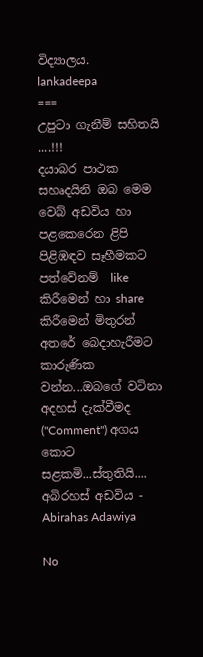විද්‍යාලය.
lankadeepa
===
උපුටා ගැනීම් සහිතයි ....!!!
දයාබර පාථක සහෘදයිනි ඔබ මෙම වෙබ් අඩවිය හා පළකෙරෙන ළිපි පිළිඹඳව සෑහීමකට පත්වේනම්  like කිරීමෙන් හා share කිරීමෙන් මිතුරන් අතරේ බෙදාහැරීමට කාරුණික වන්න...ඔබගේ වටිනා අදහස් දැක්වීමද (''Comment'') අගය කොට සළකමි...ස්තුතියි....
අබිරහස් අඩවිය - Abirahas Adawiya

No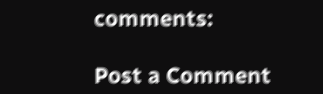comments:

Post a Comment